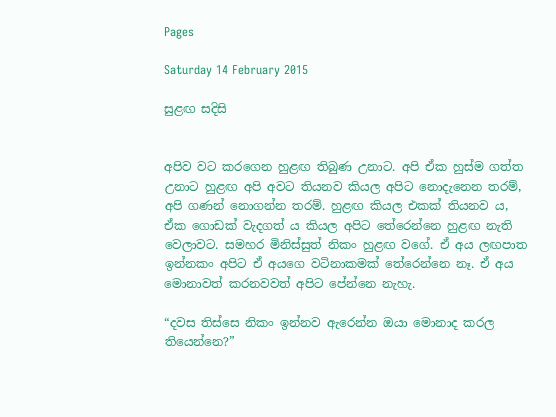Pages

Saturday 14 February 2015

සුළඟ සදිසි


අපිව වට කරගෙන හුළඟ තිබුණ උනාට. අපි ඒක හුස්ම ගත්ත උනාට හුළඟ අපි අවට තියනව කියල අපිට නොදැනෙන තරම්, අපි ගණන් නොගන්න තරම්. හුළඟ කියල එකක් තියනව ය, ඒක ගොඩක් වැදගත් ය කියල අපිට තේරෙන්නෙ හුළඟ නැති වෙලාවට. සමහර මිනිස්සුත් නිකං හුළඟ වගේ. ඒ අය ලඟපාත ඉන්නකං අපිට ඒ අයගෙ වටිනාකමක් තේරෙන්නෙ නෑ. ඒ අය මොනාවත් කරනවවත් අපිට පේන්නෙ නැහැ.

“දවස තිස්සෙ නිකං ඉන්නව ඇරෙන්න ඔයා මොනාද කරල තියෙන්නෙ?”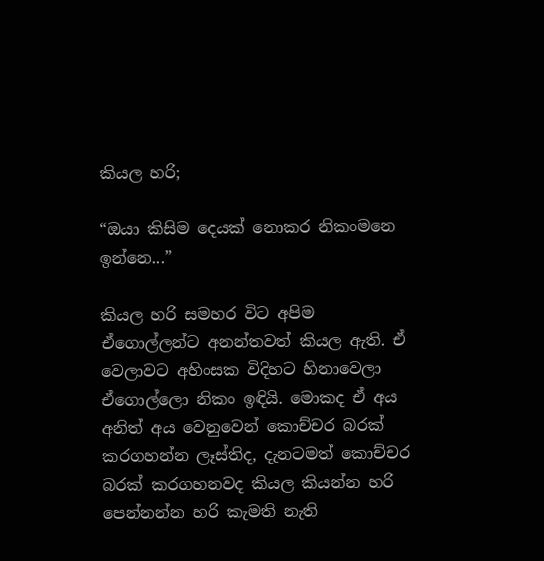කියල හරි;

“ඔයා කිසිම දෙයක් නොකර නිකංමනෙ ඉන්නෙ...”

කියල හරි සමහර විට අපිම ඒගොල්ලන්ට අනන්තවත් කියල ඇති. ඒ වෙලාවට අහිංසක විදිහට හිනාවෙලා ඒගොල්ලො නිකං ඉඳියි. මොකද ඒ අය අනිත් අය වෙනුවෙන් කොච්චර බරක් කරගහන්න ලෑස්තිද, දැනටමත් කොච්චර බරක් කරගහනවද කියල කියන්න හරි පෙන්නන්න හරි කැමති නැති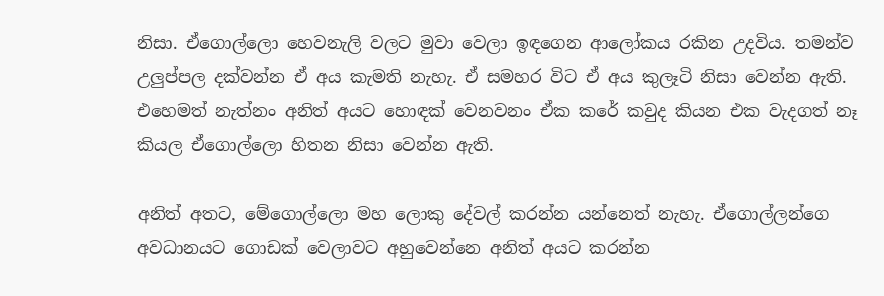නිසා. ඒගොල්ලො හෙවනැලි වලට මුවා වෙලා ඉඳගෙන ආලෝකය රකින උදවිය. තමන්ව උලුප්පල දක්වන්න ඒ අය කැමති නැහැ. ඒ සමහර විට ඒ අය කුලෑටි නිසා වෙන්න ඇති. එහෙමත් නැත්නං අනිත් අයට හොඳක් වෙනවනං ඒක කරේ කවුද කියන එක වැදගත් නෑ කියල ඒගොල්ලො හිතන නිසා වෙන්න ඇති.

අනිත් අතට, මේගොල්ලො මහ ලොකු දේවල් කරන්න යන්නෙත් නැහැ. ඒගොල්ලන්ගෙ අවධානයට ගොඩක් වෙලාවට අහුවෙන්නෙ අනිත් අයට කරන්න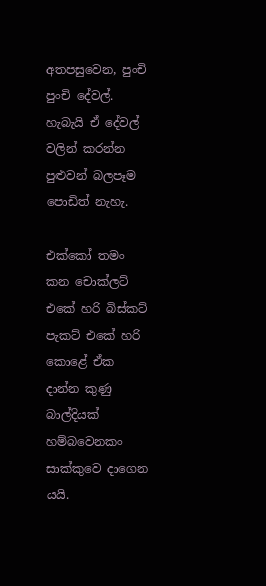අතපසුවෙන, පුංචි පුංචි දේවල්. හැබැයි ඒ දේවල් වලින් කරන්න පුළුවන් බලපෑම පොඩිත් නැහැ.

එක්කෝ තමං කන චොක්ලට් එකේ හරි බිස්කට් පැකට් එකේ හරි කොළේ ඒක දාන්න කුණු බාල්දියක් හම්බවෙනකං සාක්කුවෙ දාගෙන යයි.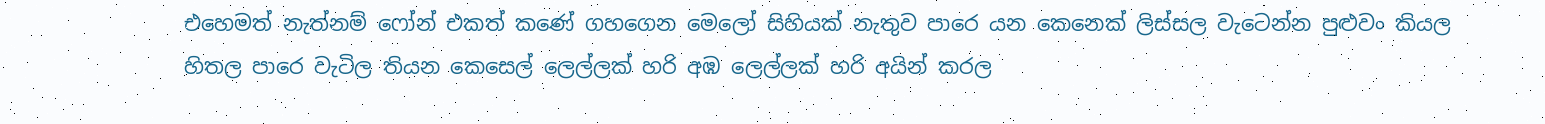එහෙමත් නැත්නම් ෆෝන් එකත් කණේ ගහගෙන මෙලෝ සිහියක් නැතුව පාරෙ යන කෙනෙක් ලිස්සල වැටෙන්න පුළුවං කියල හිතල පාරෙ වැටිල තියන කෙසෙල් ලෙල්ලක් හරි අඹ ලෙල්ලක් හරි අයින් කරල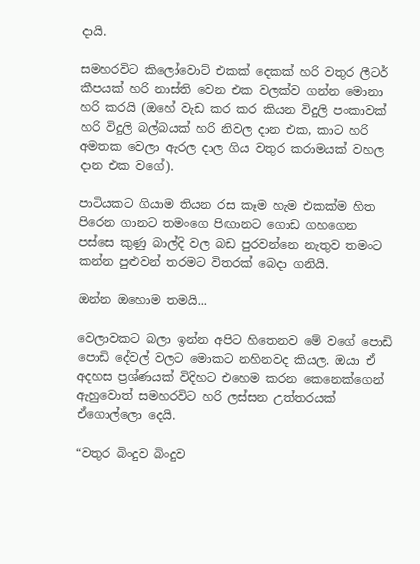දායි.

සමහරවිට කිලෝවොට් එකක් දෙකක් හරි වතුර ලීටර් කීපයක් හරි නාස්ති වෙන එක වලක්ව ගන්න මොනා හරි කරයි (ඔහේ වැඩ කර කර කියන විදුලි පංකාවක් හරි විදුලි බල්බයක් හරි නිවල දාන එක, කාට හරි අමතක වෙලා ඇරල දාල ගිය වතුර කරාමයක් වහල දාන එක වගේ).

පාටියකට ගියාම තියන රස කෑම හැම එකක්ම හිත පිරෙන ගානට තමංගෙ පිඟානට ගොඩ ගහගෙන පස්සෙ කුණු බාල්දි වල බඩ පුරවන්නෙ නැතුව තමංට කන්න පුළුවන් තරමට විතරක් බෙදා ගනියි.

ඔන්න ඔහොම තමයි...

වෙලාවකට බලා ඉන්න අපිට හිතෙනව මේ වගේ පොඩි පොඩි දේවල් වලට මොකට නහිනවද කියල. ඔයා ඒ අදහස ප්‍රශ්ණයක් විදිහට එහෙම කරන කෙනෙක්ගෙන් ඇහුවොත් සමහරවිට හරි ලස්සන උත්තරයක් ඒගොල්ලො දෙයි.

“වතුර බිංදුව බිංදුව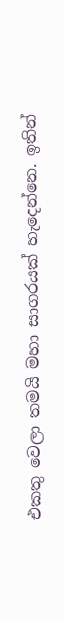එකතු වෙලා තමයි මහා සාගරයක් හැදෙන්නෙ. ඉතින්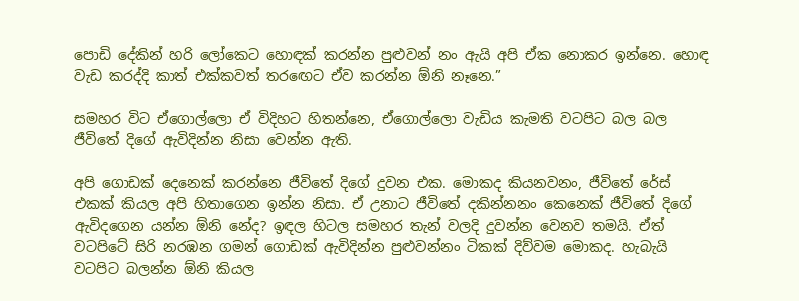පොඩි දේකින් හරි ලෝකෙට හොඳක් කරන්න පුළුවන් නං ඇයි අපි ඒක නොකර ඉන්නෙ. හොඳ වැඩ කරද්දි කාත් එක්කවත් තරඟෙට ඒව කරන්න ඕනි නෑනෙ.”

සමහර විට ඒගොල්ලො ඒ විදිහට හිතන්නෙ, ඒගොල්ලො වැඩිය කැමති වටපිට බල බල ජීවිතේ දිගේ ඇවිදින්න නිසා වෙන්න ඇති.

අපි ගොඩක් දෙනෙක් කරන්නෙ ජීවිතේ දිගේ දුවන එක. මොකද කියනවනං, ජීවිතේ රේස් එකක් කියල අපි හිතාගෙන ඉන්න නිසා. ඒ උනාට ජීවිතේ දකින්නනං කෙනෙක් ජීවිතේ දිගේ ඇවිදගෙන යන්න ඕනි නේද? ඉඳල හිටල සමහර තැන් වලදි දුවන්න වෙනව තමයි. ඒත් වටපිටේ සිරි නරඹන ගමන් ගොඩක් ඇවිදින්න පුළුවන්නං ටිකක් දිව්වම මොකද. හැබැයි වටපිට බලන්න ඕනි කියල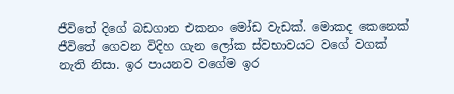ජීවිතේ දිගේ බඩගාන එකනං මෝඩ වැඩක්. මොකද කෙනෙක් ජීවිතේ ගෙවන විදිහ ගැන ලෝක ස්වභාවයට වගේ වගක් නැති නිසා. ඉර පායනව වගේම ඉර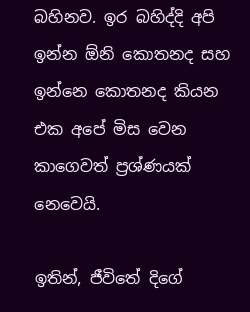බහිනව. ඉර බහිද්දි අපි ඉන්න ඕනි කොතනද සහ ඉන්නෙ කොතනද කියන එක අපේ මිස වෙන කාගෙවත් ප්‍රශ්ණයක් නෙවෙයි.

ඉතින්, ජීවිතේ දිගේ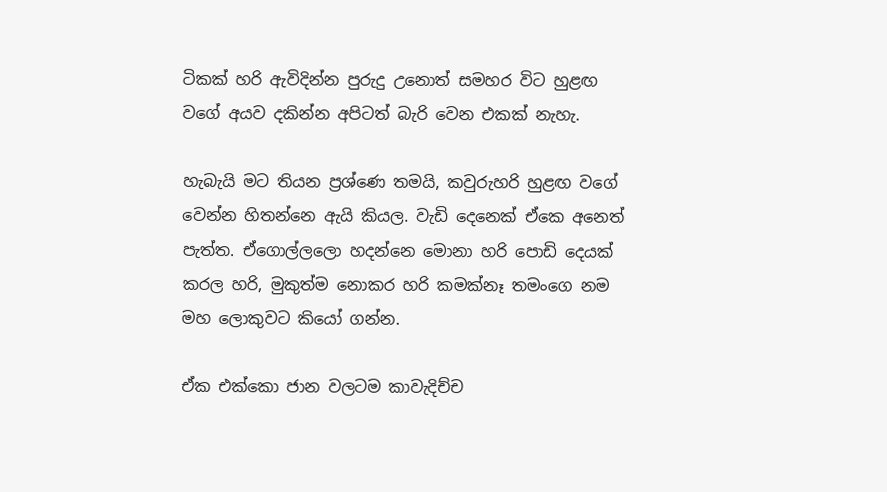ටිකක් හරි ඇවිදින්න පුරුදු උනොත් සමහර විට හුළඟ වගේ අයව දකින්න අපිටත් බැරි වෙන එකක් නැහැ.

හැබැයි මට තියන ප්‍රශ්ණෙ තමයි, කවුරුහරි හුළඟ වගේ වෙන්න හිතන්නෙ ඇයි කියල. වැඩි දෙනෙක් ඒකෙ අනෙත් පැත්ත. ඒගොල්ලලො හදන්නෙ මොනා හරි පොඩි දෙයක් කරල හරි, මුකුත්ම නොකර හරි කමක්නෑ තමංගෙ නම මහ ලොකුවට කියෝ ගන්න.

ඒක එක්කො ජාන වලටම කාවැදිච්ච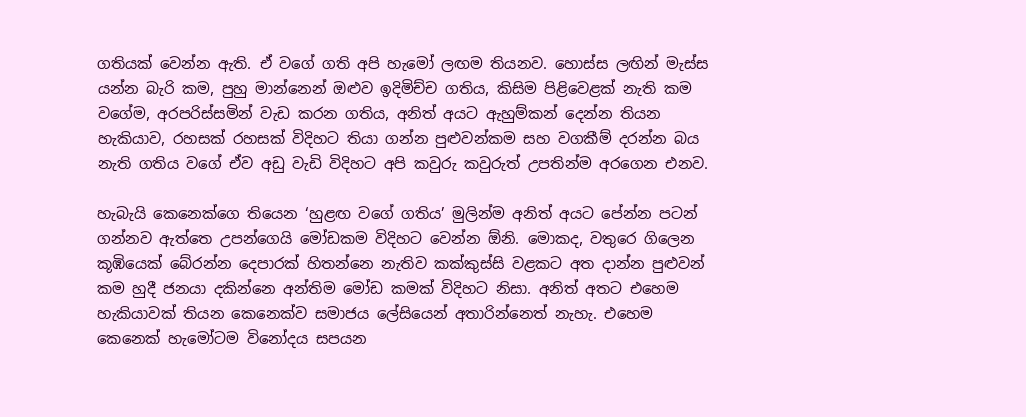ගතියක් වෙන්න ඇති. ඒ වගේ ගති අපි හැමෝ ලඟම තියනව. හොස්ස ලඟින් මැස්ස යන්න බැරි කම, පුහු මාන්නෙන් ඔළුව ඉදිමිච්ච ගතිය, කිසිම පිළිවෙළක් නැති කම වගේම, අරපරිස්සමින් වැඩ කරන ගතිය, අනිත් අයට ඇහුම්කන් දෙන්න තියන හැකියාව, රහසක් රහසක් විදිහට තියා ගන්න පුළුවන්කම සහ වගකීම් දරන්න බය නැති ගතිය වගේ ඒව අඩු වැඩි විදිහට අපි කවුරු කවුරුත් උපතින්ම අරගෙන එනව.

හැබැයි කෙනෙක්ගෙ තියෙන ‘හුළඟ වගේ ගතිය’ මුලින්ම අනිත් අයට පේන්න පටන් ගන්නව ඇත්තෙ උපන්ගෙයි මෝඩකම විදිහට වෙන්න ඕනි. මොකද, වතුරෙ ගිලෙන කූඹියෙක් බේරන්න දෙපාරක් හිතන්නෙ නැතිව කක්කුස්සි වළකට අත දාන්න පුළුවන් කම හුදී ජනයා දකින්නෙ අන්තිම මෝඩ කමක් විදිහට නිසා. අනිත් අතට එහෙම හැකියාවක් තියන කෙනෙක්ව සමාජය ලේසියෙන් අතාරින්නෙත් නැහැ. එහෙම කෙනෙක් හැමෝටම විනෝදය සපයන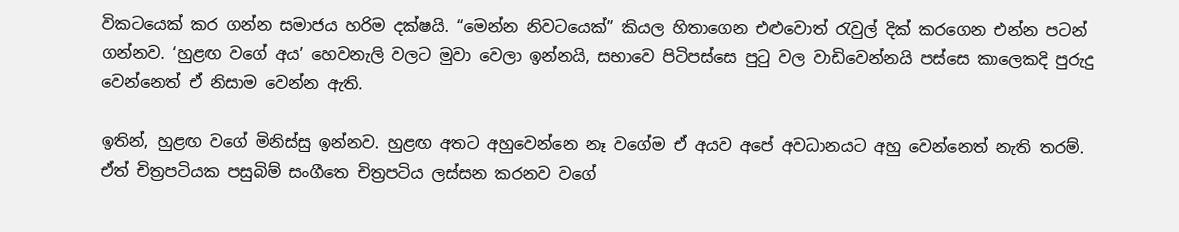විකටයෙක් කර ගන්න සමාජය හරිම දක්ෂයි. “මෙන්න නිවටයෙක්” කියල හිතාගෙන එළුවොත් රැවුල් දික් කරගෙන එන්න පටන් ගන්නව. ‘හුළඟ වගේ අය’ හෙවනැලි වලට මුවා වෙලා ඉන්නයි, සභාවෙ පිටිපස්සෙ පුටු වල වාඩිවෙන්නයි පස්සෙ කාලෙකදි පුරුදු වෙන්නෙත් ඒ නිසාම වෙන්න ඇති.

ඉතින්, හුළඟ වගේ මිනිස්සු ඉන්නව. හුළඟ අතට අහුවෙන්නෙ නෑ වගේම ඒ අයව අපේ අවධානයට අහු වෙන්නෙත් නැති තරම්. ඒත් චිත්‍රපටියක පසුබිම් සංගීතෙ චිත්‍රපටිය ලස්සන කරනව වගේ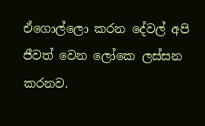ඒගොල්ලො කරන දේවල් අපි ජීවත් වෙන ලෝකෙ ලස්සන කරනව.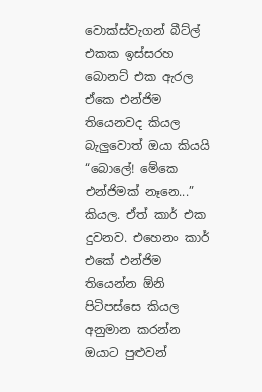වොක්ස්වැගන් බීට්ල් එකක ඉස්සරහ බොනට් එක ඇරල ඒකෙ එන්ජිම තියෙනවද කියල බැලුවොත් ඔයා කියයි “බොලේ! මේකෙ එන්ජිමක් නෑනෙ...” කියල. ඒත් කාර් එක දුවනව. එහෙනං කාර් එකේ එන්ජිම තියෙන්න ඕනි පිටිපස්සෙ කියල අනුමාන කරන්න ඔයාට පුළුවන්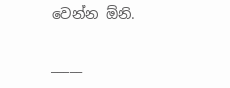වෙන්න ඕනි.

_____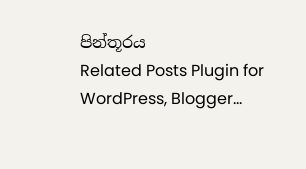පින්තූරය
Related Posts Plugin for WordPress, Blogger...